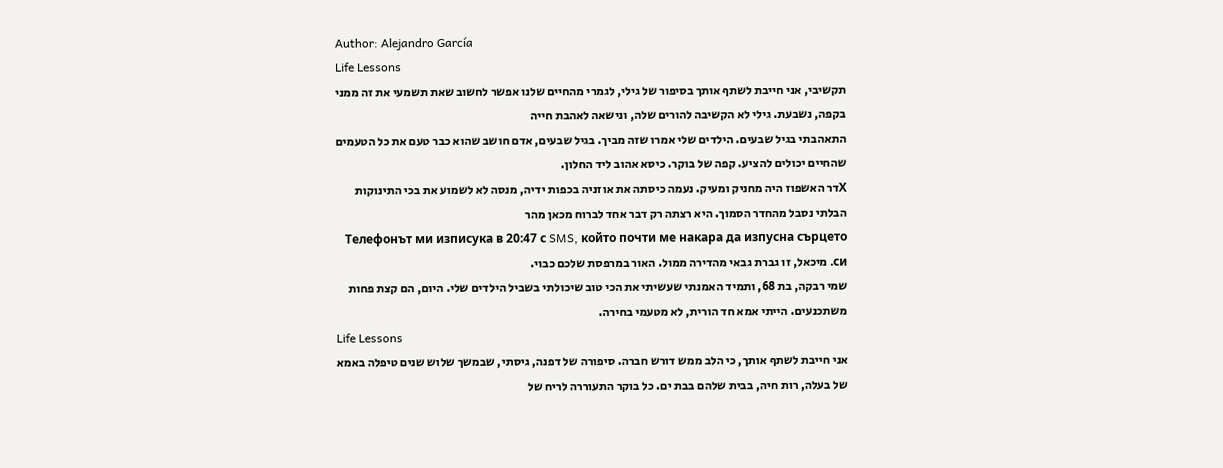Author: Alejandro García
Life Lessons
תקשיבי, אני חייבת לשתף אותך בסיפור של גילי, לגמרי מהחיים שלנו אפשר לחשוב שאת תשמעי את זה ממני בקפה, נשבעת. גילי לא הקשיבה להורים שלה, ונישאה לאהבת חייה
התאהבתי בגיל שבעים. הילדים שלי אמרו שזה מביך. בגיל שבעים, אדם חושב שהוא כבר טעם את כל הטעמים שהחיים יכולים להציע. קפה של בוקר. כיסא אהוב ליד החלון.
Хדר האשפוז היה מחניק ומעיק. נעמה כיסתה את אוזניה בכפות ידיה, מנסה לא לשמוע את בכי התינוקות הבלתי נסבל מהחדר הסמוך. היא רצתה רק דבר אחד לברוח מכאן מהר
Телефонът ми изписука в 20:47 с SMS, който почти ме накара да изпусна сърцето си. מיכאל, זו גברת גבאי מהדירה ממול. האור במרפסת שלכם כבוי.
שמי רבקה, בת 68, ותמיד האמנתי שעשיתי את הכי טוב שיכולתי בשביל הילדים שלי. היום, הם קצת פחות משתכנעים. הייתי אמא חד הורית, לא מטעמי בחירה.
Life Lessons
אני חייבת לשתף אותך, כי הלב ממש דורש חברה. סיפורה של דפנה, גיסתי, שבמשך שלוש שנים טיפלה באמא של בעלה, רות חיה, בבית שלהם בבת ים. כל בוקר התעוררה לריח של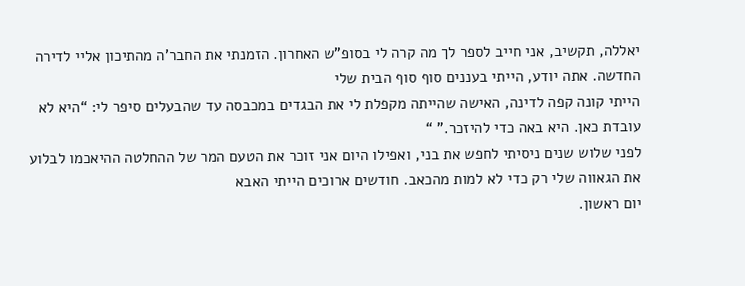יאללה, תקשיב, אני חייב לספר לך מה קרה לי בסופ”ש האחרון. הזמנתי את החבר’ה מהתיכון אליי לדירה החדשה. אתה יודע, הייתי בעננים סוף סוף הבית שלי
הייתי קונה קפה לדינה, האישה שהייתה מקפלת לי את הבגדים במכבסה עד שהבעלים סיפר לי: “היא לא עובדת כאן. היא באה כדי להיזכר.” “
לפני שלוש שנים ניסיתי לחפש את בני, ואפילו היום אני זוכר את הטעם המר של ההחלטה ההיאכמו לבלוע את הגאווה שלי רק כדי לא למות מהכאב. חודשים ארוכים הייתי האבא
יום ראשון.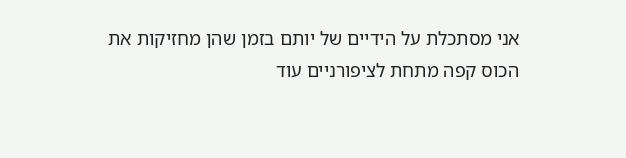אני מסתכלת על הידיים של יותם בזמן שהן מחזיקות את הכוס קפה מתחת לציפורניים עוד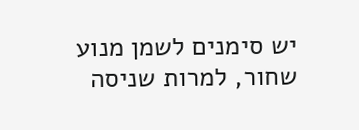יש סימנים לשמן מנוע שחור, למרות שניסה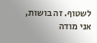לשטוף. זה בושות, אני מודה